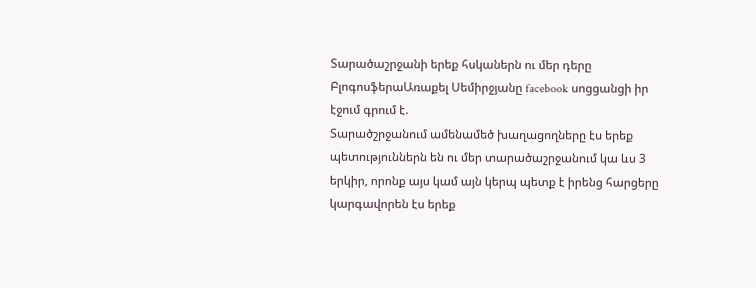Տարածաշրջանի երեք հսկաներն ու մեր դերը
ԲլոգոսֆերաԱռաքել Սեմիրջյանը facebook սոցցանցի իր էջում գրում է.
Տարածշրջանում ամենամեծ խաղացողները էս երեք պետություններն են ու մեր տարածաշրջանում կա ևս 3 երկիր, որոնք այս կամ այն կերպ պետք է իրենց հարցերը կարգավորեն էս երեք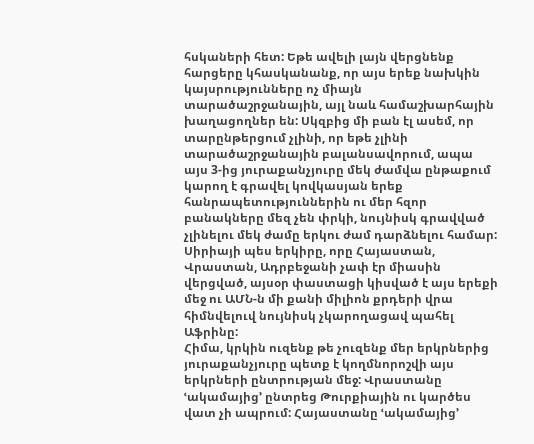հսկաների հետ: Եթե ավելի լայն վերցնենք հարցերը կհասկանանք, որ այս երեք նախկին կայսրությունները ոչ միայն տարածաշրջանային, այլ նաև համաշխարհային խաղացողներ են: Սկզբից մի բան էլ ասեմ, որ տարընթերցում չլինի, որ եթե չլինի տարածաշրջանային բալանսավորում, ապա այս 3-ից յուրաքանչյուրը մեկ ժամվա ընթաքում կարող է գրավել կովկասյան երեք հանրապետություններին ու մեր հզոր բանակները մեզ չեն փրկի, նույնիսկ գրավված չլինելու մեկ ժամը երկու ժամ դարձնելու համար:
Սիրիայի պես երկիրը, որը Հայաստան, Վրաստան, Ադրբեջանի չափ էր միասին վերցված, այսօր փաստացի կիսված է այս երեքի մեջ ու ԱՄՆ-ն մի քանի միլիոն քրդերի վրա հիմնվելուվ նույնիսկ չկարողացավ պահել Աֆրինը:
Հիմա, կրկին ուզենք թե չուզենք մեր երկրներից յուրաքանչյուրը պետք է կողմնորոշվի այս երկրների ընտրության մեջ: Վրաստանը ՙակամայից՚ ընտրեց Թուրքիային ու կարծես վատ չի ապրում: Հայաստանը ՙակամայից՚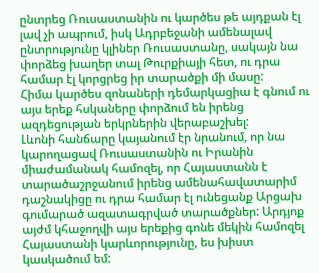ընտրեց Ռուսաստանին ու կարծես թե այդքան էլ լավ չի ապրում, իսկ Ադրբեջանի ամենալավ ընտրությունը կլիներ Ռուսաստանը, սակայն նա փորձեց խաղեր տալ Թուրքիայի հետ, ու դրա համար էլ կորցրեց իր տարածքի մի մասը:
Հիմա կարծես զոնաների դեմարկացիա է գնում ու այս երեք հսկաները փորձում են իրենց ազդեցության երկրներին վերաբաշխել:
Լևոնի հանճարը կայանում էր նրանում, որ նա կարողացավ Ռուսաստանին ու Իրանին միաժամանակ համոզել, որ Հայաստանն է տարածաշրջանում իրենց ամենահավատարիմ դաշնակիցը ու դրա համար էլ ունեցանք Արցախ գումարած ազատագրված տարածքներ: Արդյոք այժմ կհաջողվի այս երեքից գոնե մեկին համոզել Հայաստանի կարևորությունը, ես խիստ կասկածում եմ: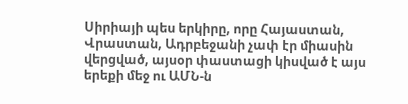Սիրիայի պես երկիրը, որը Հայաստան, Վրաստան, Ադրբեջանի չափ էր միասին վերցված, այսօր փաստացի կիսված է այս երեքի մեջ ու ԱՄՆ-ն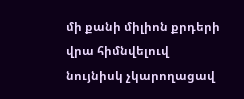մի քանի միլիոն քրդերի վրա հիմնվելուվ նույնիսկ չկարողացավ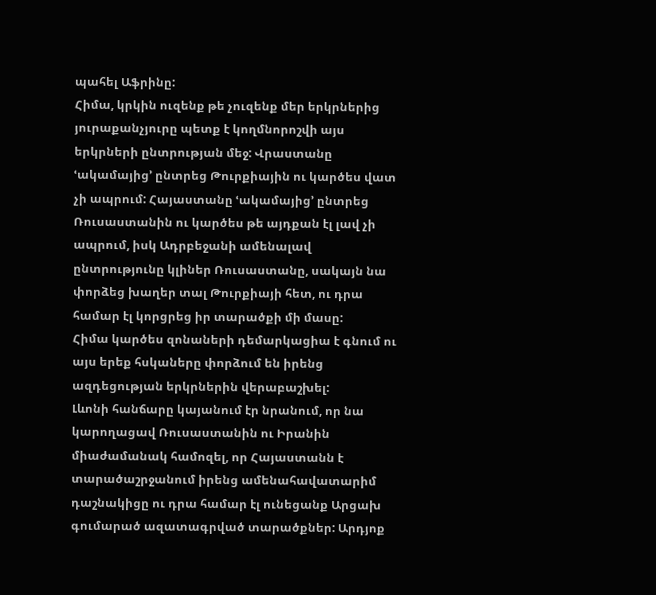պահել Աֆրինը:
Հիմա, կրկին ուզենք թե չուզենք մեր երկրներից յուրաքանչյուրը պետք է կողմնորոշվի այս երկրների ընտրության մեջ: Վրաստանը ՙակամայից՚ ընտրեց Թուրքիային ու կարծես վատ չի ապրում: Հայաստանը ՙակամայից՚ ընտրեց Ռուսաստանին ու կարծես թե այդքան էլ լավ չի ապրում, իսկ Ադրբեջանի ամենալավ ընտրությունը կլիներ Ռուսաստանը, սակայն նա փորձեց խաղեր տալ Թուրքիայի հետ, ու դրա համար էլ կորցրեց իր տարածքի մի մասը:
Հիմա կարծես զոնաների դեմարկացիա է գնում ու այս երեք հսկաները փորձում են իրենց ազդեցության երկրներին վերաբաշխել:
Լևոնի հանճարը կայանում էր նրանում, որ նա կարողացավ Ռուսաստանին ու Իրանին միաժամանակ համոզել, որ Հայաստանն է տարածաշրջանում իրենց ամենահավատարիմ դաշնակիցը ու դրա համար էլ ունեցանք Արցախ գումարած ազատագրված տարածքներ: Արդյոք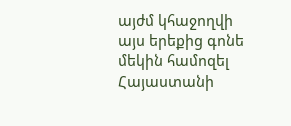այժմ կհաջողվի այս երեքից գոնե մեկին համոզել Հայաստանի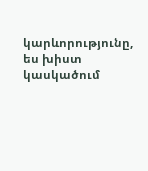կարևորությունը, ես խիստ կասկածում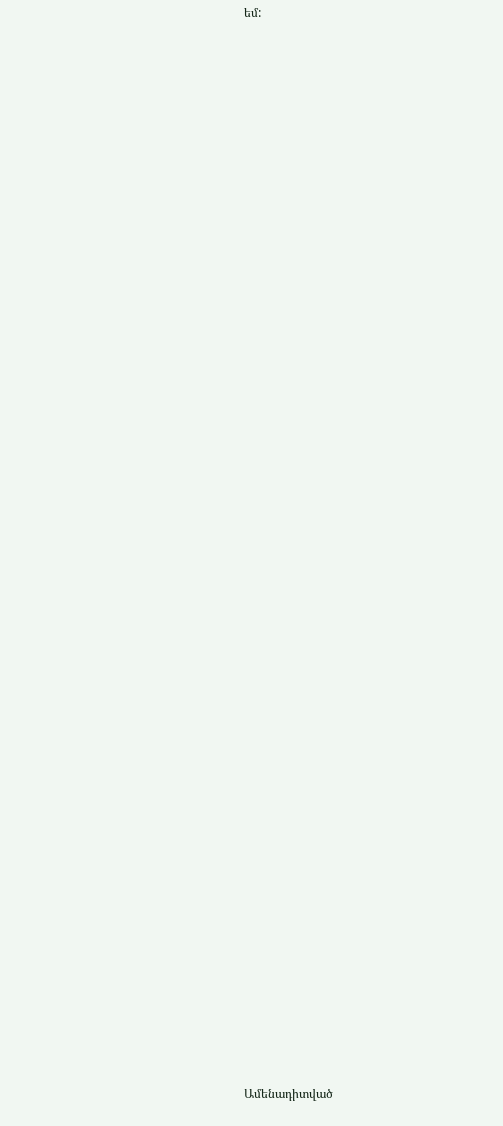եմ:


















































Ամենադիտված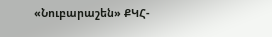«Նուբարաշեն» ՔԿՀ-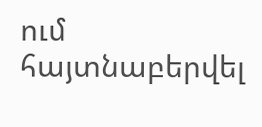ում հայտնաբերվել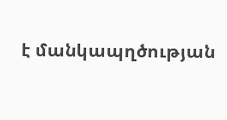է մանկապղծության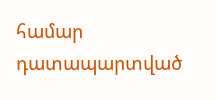համար դատապարտված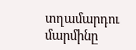տղամարդու մարմինը